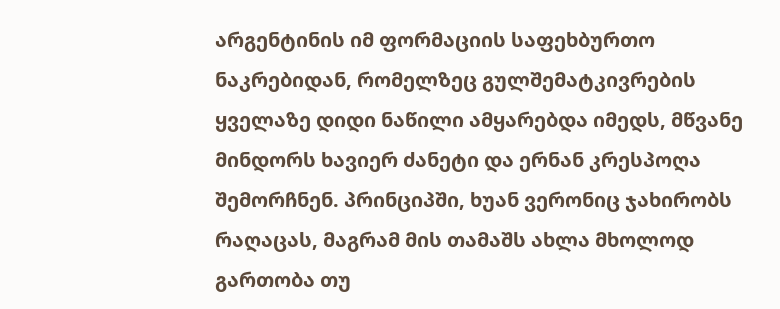არგენტინის იმ ფორმაციის საფეხბურთო ნაკრებიდან, რომელზეც გულშემატკივრების ყველაზე დიდი ნაწილი ამყარებდა იმედს, მწვანე მინდორს ხავიერ ძანეტი და ერნან კრესპოღა შემორჩნენ. პრინციპში, ხუან ვერონიც ჯახირობს რაღაცას, მაგრამ მის თამაშს ახლა მხოლოდ გართობა თუ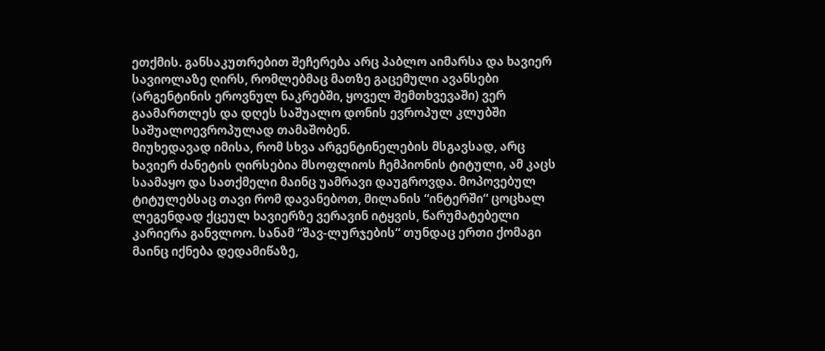ეთქმის. განსაკუთრებით შეჩერება არც პაბლო აიმარსა და ხავიერ სავიოლაზე ღირს, რომლებმაც მათზე გაცემული ავანსები (არგენტინის ეროვნულ ნაკრებში, ყოველ შემთხვევაში) ვერ გაამართლეს და დღეს საშუალო დონის ევროპულ კლუბში საშუალოევროპულად თამაშობენ.
მიუხედავად იმისა, რომ სხვა არგენტინელების მსგავსად, არც ხავიერ ძანეტის ღირსებია მსოფლიოს ჩემპიონის ტიტული, ამ კაცს საამაყო და სათქმელი მაინც უამრავი დაუგროვდა. მოპოვებულ ტიტულებსაც თავი რომ დავანებოთ, მილანის “ინტერში“ ცოცხალ ლეგენდად ქცეულ ხავიერზე ვერავინ იტყვის, წარუმატებელი კარიერა განვლოო. სანამ “შავ-ლურჯების“ თუნდაც ერთი ქომაგი მაინც იქნება დედამიწაზე,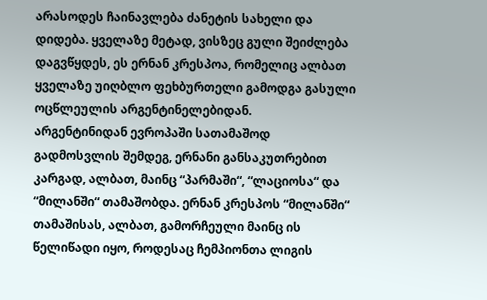არასოდეს ჩაინავლება ძანეტის სახელი და დიდება. ყველაზე მეტად, ვისზეც გული შეიძლება დაგვწყდეს, ეს ერნან კრესპოა, რომელიც ალბათ ყველაზე უიღბლო ფეხბურთელი გამოდგა გასული ოცწლეულის არგენტინელებიდან.
არგენტინიდან ევროპაში სათამაშოდ გადმოსვლის შემდეგ, ერნანი განსაკუთრებით კარგად, ალბათ, მაინც “პარმაში“, “ლაციოსა“ და “მილანში“ თამაშობდა. ერნან კრესპოს “მილანში“ თამაშისას, ალბათ, გამორჩეული მაინც ის წელიწადი იყო, როდესაც ჩემპიონთა ლიგის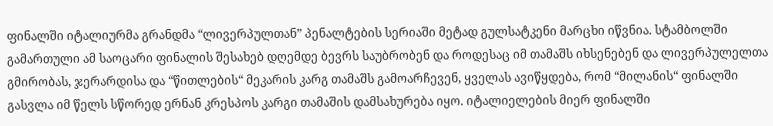ფინალში იტალიურმა გრანდმა “ლივერპულთან” პენალტების სერიაში მეტად გულსატკენი მარცხი იწვნია. სტამბოლში გამართული ამ საოცარი ფინალის შესახებ დღემდე ბევრს საუბრობენ და როდესაც იმ თამაშს იხსენებენ და ლივერპულელთა გმირობას, ჯერარდისა და “წითლების“ მეკარის კარგ თამაშს გამოარჩევენ, ყველას ავიწყდება, რომ “მილანის“ ფინალში გასვლა იმ წელს სწორედ ერნან კრესპოს კარგი თამაშის დამსახურება იყო. იტალიელების მიერ ფინალში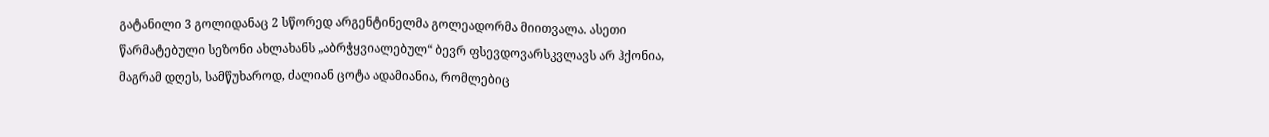გატანილი 3 გოლიდანაც 2 სწორედ არგენტინელმა გოლეადორმა მიითვალა. ასეთი წარმატებული სეზონი ახლახანს „აბრჭყვიალებულ“ ბევრ ფსევდოვარსკვლავს არ ჰქონია, მაგრამ დღეს, სამწუხაროდ, ძალიან ცოტა ადამიანია, რომლებიც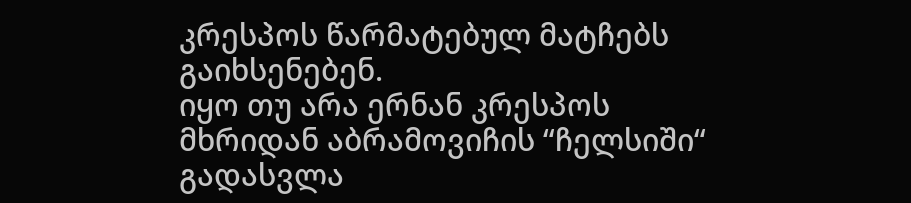კრესპოს წარმატებულ მატჩებს გაიხსენებენ.
იყო თუ არა ერნან კრესპოს მხრიდან აბრამოვიჩის “ჩელსიში“ გადასვლა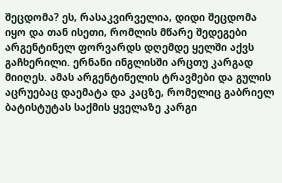შეცდომა? ეს, რასაკვირველია, დიდი შეცდომა იყო და თან ისეთი, რომლის მწარე შედეგები არგენტინელ ფორვარდს დღემდე ყელში აქვს გაჩხერილი. ერნანი ინგლისში არცთუ კარგად მიიღეს. ამას არგენტინელის ტრავმები და გულის აცრუებაც დაემატა და კაცზე, რომელიც გაბრიელ ბატისტუტას საქმის ყველაზე კარგი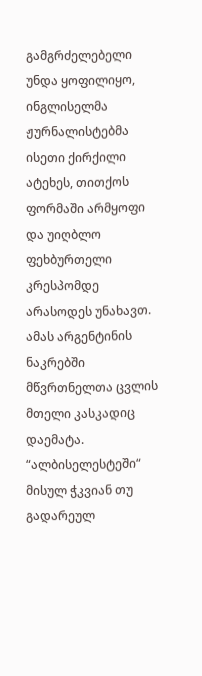გამგრძელებელი უნდა ყოფილიყო, ინგლისელმა ჟურნალისტებმა ისეთი ქირქილი ატეხეს, თითქოს ფორმაში არმყოფი და უიღბლო ფეხბურთელი კრესპომდე არასოდეს უნახავთ.
ამას არგენტინის ნაკრებში მწვრთნელთა ცვლის მთელი კასკადიც დაემატა. “ალბისელესტეში“ მისულ ჭკვიან თუ გადარეულ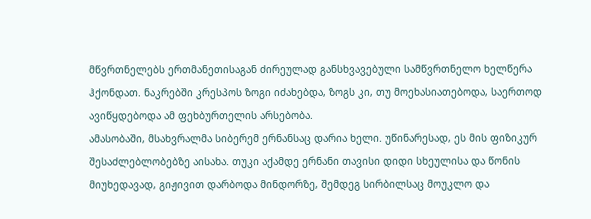მწვრთნელებს ერთმანეთისაგან ძირეულად განსხვავებული სამწვრთნელო ხელწერა ჰქონდათ. ნაკრებში კრესპოს ზოგი იძახებდა, ზოგს კი, თუ მოეხასიათებოდა, საერთოდ ავიწყდებოდა ამ ფეხბურთელის არსებობა.
ამასობაში, მსახვრალმა სიბერემ ერნანსაც დარია ხელი. უწინარესად, ეს მის ფიზიკურ შესაძლებლობებზე აისახა. თუკი აქამდე ერნანი თავისი დიდი სხეულისა და წონის მიუხედავად, გიჟივით დარბოდა მინდორზე, შემდეგ სირბილსაც მოუკლო და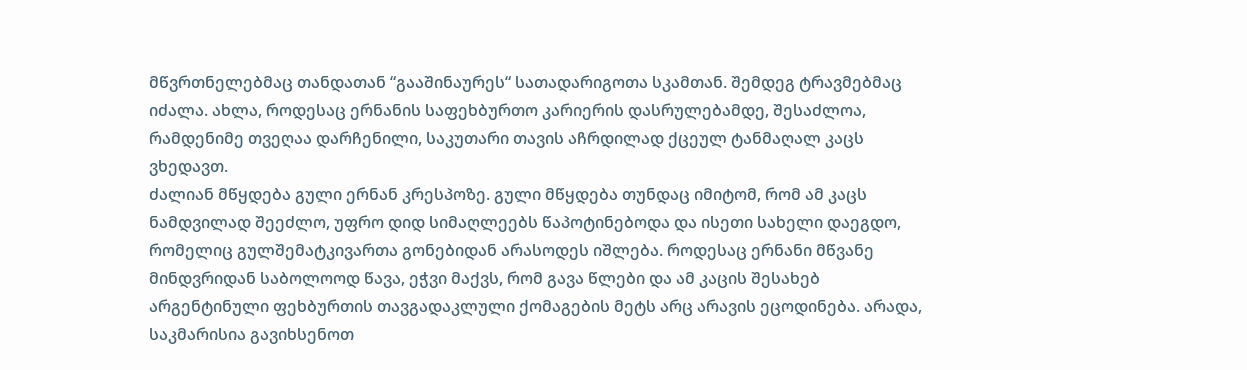მწვრთნელებმაც თანდათან “გააშინაურეს“ სათადარიგოთა სკამთან. შემდეგ ტრავმებმაც იძალა. ახლა, როდესაც ერნანის საფეხბურთო კარიერის დასრულებამდე, შესაძლოა, რამდენიმე თვეღაა დარჩენილი, საკუთარი თავის აჩრდილად ქცეულ ტანმაღალ კაცს ვხედავთ.
ძალიან მწყდება გული ერნან კრესპოზე. გული მწყდება თუნდაც იმიტომ, რომ ამ კაცს ნამდვილად შეეძლო, უფრო დიდ სიმაღლეებს წაპოტინებოდა და ისეთი სახელი დაეგდო, რომელიც გულშემატკივართა გონებიდან არასოდეს იშლება. როდესაც ერნანი მწვანე მინდვრიდან საბოლოოდ წავა, ეჭვი მაქვს, რომ გავა წლები და ამ კაცის შესახებ არგენტინული ფეხბურთის თავგადაკლული ქომაგების მეტს არც არავის ეცოდინება. არადა, საკმარისია გავიხსენოთ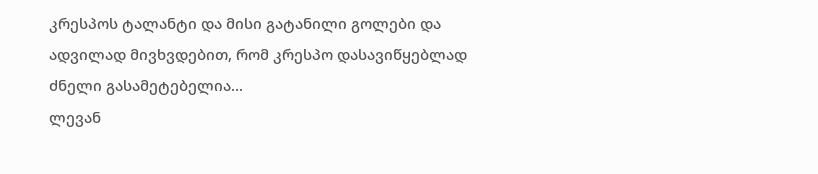კრესპოს ტალანტი და მისი გატანილი გოლები და ადვილად მივხვდებით, რომ კრესპო დასავიწყებლად ძნელი გასამეტებელია...
ლევან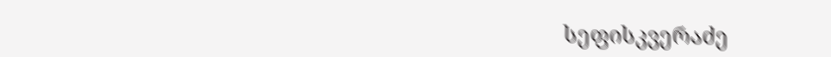სეფისკვერაძე